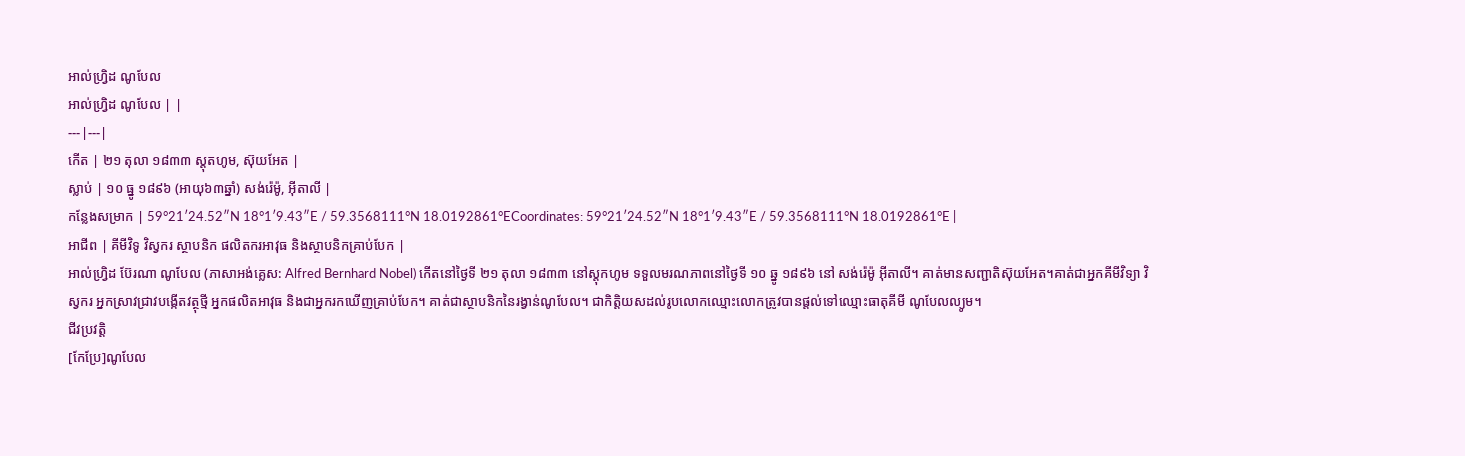អាល់ហ្វ្រិដ ណូបែល
អាល់ហ្វ្រិដ ណូបែល | |
---|---|
កើត | ២១ តុលា ១៨៣៣ ស្តុតហូម, ស៊ុយអែត |
ស្លាប់ | ១០ ធ្នូ ១៨៩៦ (អាយុ៦៣ឆ្នាំ) សង់រ៉េម៉ូ, អ៊ីតាលី |
កន្លែងសម្រាក | 59°21′24.52″N 18°1′9.43″E / 59.3568111°N 18.0192861°ECoordinates: 59°21′24.52″N 18°1′9.43″E / 59.3568111°N 18.0192861°E |
អាជីព | គីមីវិទូ វិស្វករ ស្ថាបនិក ផលិតករអាវុធ និងស្ថាបនិកគ្រាប់បែក |
អាល់ហ្វ្រិដ ប៊ែរណា ណូបែល (ភាសាអង់គ្លេស: Alfred Bernhard Nobel) កើតនៅថ្ងៃទី ២១ តុលា ១៨៣៣ នៅស្តុកហូម ទទួលមរណភាពនៅថ្ងៃទី ១០ ឆ្នូ ១៨៩៦ នៅ សង់រ៉េម៉ូ អ៊ីតាលី។ គាត់មានសញ្ជាតិស៊ុយអែត។គាត់ជាអ្នកគីមីវិទ្យា វិស្វករ អ្នកស្រាវជ្រាវបង្កើតវត្ថុថ្មី អ្នកផលិតអាវុធ និងជាអ្នករកឃើញគ្រាប់បែក។ គាត់ជាស្ថាបនិកនៃរង្វាន់ណូបែល។ ជាកិត្តិយសដល់រូបលោកឈ្មោះលោកត្រូវបានផ្តល់ទៅឈ្មោះធាតុគីមី ណូបែលល្យូម។
ជីវប្រវត្តិ
[កែប្រែ]ណូបែល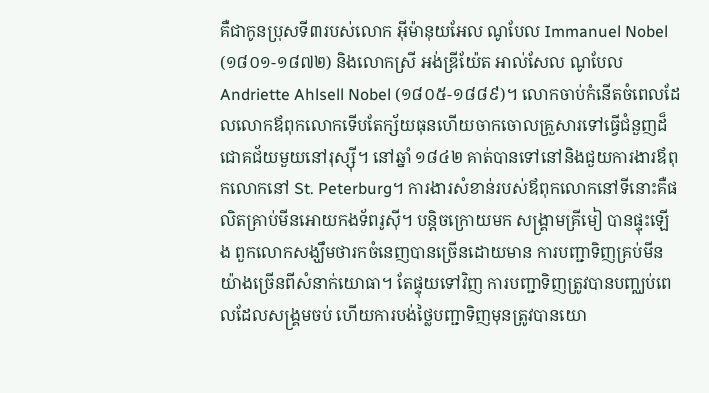គឺជាកូនប្រុសទី៣របស់លោក អ៊ីម៉ានុយអែល ណូបែល Immanuel Nobel (១៨០១-១៨៧២) និងលោកស្រី អង់ឌ្រីយ៉ែត អាល់សែល ណូបែល Andriette Ahlsell Nobel (១៨០៥-១៨៨៩)។ លោកចាប់កំនើតចំពេលដែលលោកឪពុកលោកទើបតែក្ស័យធុនហើយចាកចោលគ្រួសារទៅធ្វើជំនួញដ៏ជោគជ័យមួយនៅរុស្ស៊ី។ នៅឆ្នាំ ១៨៤២ គាត់បានទៅនៅនិងជួយការងារឪពុកលោកនៅ St. Peterburg។ ការងារសំខាន់របស់ឪពុកលោកនៅទីនោះគឺផលិតគ្រាប់មីនអោយកងទ័ពរូស៊ី។ បន្តិចក្រោយមក សង្គ្រាមគ្រីមៀ បានផ្ទុះឡើង ពួកលោកសង្ឃឹមថារកចំនេញបានច្រើនដោយមាន ការបញ្ជាទិញគ្រប់មីនយ៉ាងច្រើនពីសំនាក់យោធា។ តែផ្ទុយទៅវិញ ការបញ្ជាទិញត្រូវបានបញ្ឈប់ពេលដែលសង្គ្រមចប់ ហើយការបង់ថ្លៃបញ្ជាទិញមុនត្រូវបានយោ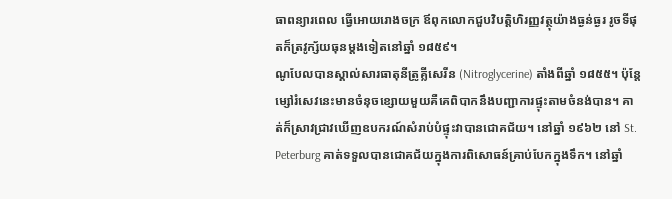ធាពន្យារពេល ធ្វើអោយរោងចក្រ ឪពុកលោកជួបវិបត្តិហិរញ្ញវត្ថុយ៉ាងធ្ងន់ធ្ងរ រូចទីផុតក៏ត្រវូក្ស័យធុនម្តងទៀតនៅឆ្នាំ ១៨៥៩។
ណូបែលបានស្គាល់សារធាតុនីត្រូគ្លីសេរីន (Nitroglycerine) តាំងពីឆ្នាំ ១៨៥៥។ ប៉ុន្តែ ម្សៅរំសេវនេះមានចំនុចខ្សោយមួយគឺគេពិបាកនឹងបញ្ជាការផ្ទុះតាមចំនង់បាន។ គាត់ក៏ស្រាវជ្រាវឃើញឧបករណ៍សំរាប់បំផ្ទុះវាបានជោគជ័យ។ នៅឆ្នាំ ១៩៦២ នៅ St. Peterburg គាត់ទទួលបានជោគជ័យក្នុងការពិសោធន៍គ្រាប់បែកក្នុងទឹក។ នៅឆ្នាំ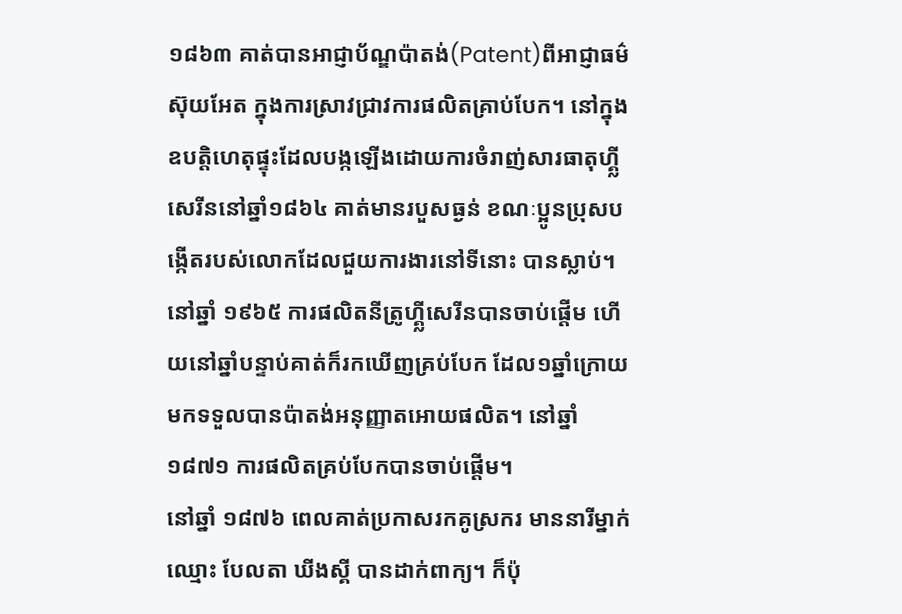១៨៦៣ គាត់បានអាជ្ញាប័ណ្ឌប៉ាតង់(Patent)ពីអាជ្ញាធម៌ស៊ុយអែត ក្នុងការស្រាវជ្រាវការផលិតគ្រាប់បែក។ នៅក្នុងឧបត្តិហេតុផ្ទុះដែលបង្កឡើងដោយការចំរាញ់សារធាតុហ្គ្លីសេរីននៅឆ្នាំ១៨៦៤ គាត់មានរបួសធ្ងន់ ខណៈប្អូនប្រុសបង្កើតរបស់លោកដែលជួយការងារនៅទីនោះ បានស្លាប់។ នៅឆ្នាំ ១៩៦៥ ការផលិតនីត្រូហ្គ្លីសេរីនបានចាប់ផ្តើម ហើយនៅឆ្នាំបន្ទាប់គាត់ក៏រកឃើញគ្រប់បែក ដែល១ឆ្នាំក្រោយមកទទួលបានប៉ាតង់អនុញ្ញាតអោយផលិត។ នៅឆ្នាំ ១៨៧១ ការផលិតគ្រប់បែកបានចាប់ផ្តើម។
នៅឆ្នាំ ១៨៧៦ ពេលគាត់ប្រកាសរកគូស្រករ មាននារីម្នាក់ឈ្មោះ បែលតា ឃីងស្គី បានដាក់ពាក្យ។ ក៏ប៉ុ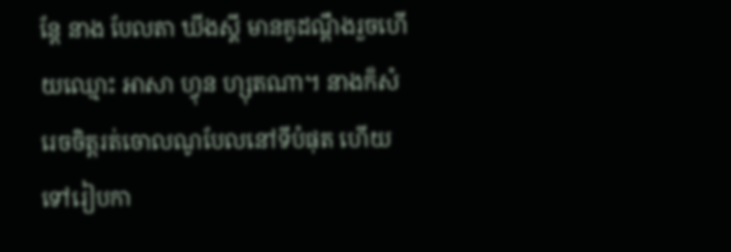ន្តែ នាង បែលតា ឃីងស្គី មានគូដណ្តឹងរួចហើយឈ្មោះ អាសា ហ្វុន ហ្សុតណា។ នាងក៏សំរេចចិត្តរត់ចោលណូបែលនៅទីបំផុត ហើយទៅរៀបកា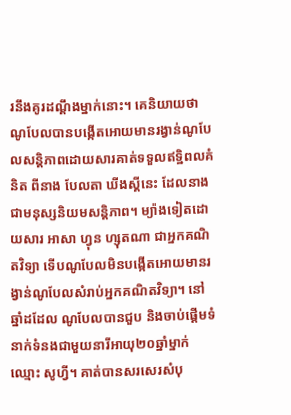រនឹងគូរដណ្តឹងម្នាក់នោះ។ គេនិយាយថា ណូបែលបានបង្កើតអោយមានរង្វាន់ណូបែលសន្តិភាពដោយសារគាត់ទទួលឥទ្ឋិពលគំនិត ពីនាង បែលតា ឃីងស្គីនេះ ដែលនាងជាមនុស្សនិយមសន្តិភាព។ ម្យ៉ាងទៀតដោយសារ អាសា ហ្វុន ហ្សុតណា ជាអ្នកគណិតវិទ្យា ទើបណូបែលមិនបង្កើតអោយមានរង្វាន់ណូបែលសំរាប់អ្នកគណិតវិទ្យា។ នៅឆ្នាំដដែល ណូបែលបានជួប និងចាប់ផ្តើមទំនាក់ទំនងជាមួយនារីអាយុ២០ឆ្នាំម្នាក់ឈ្មោះ សូហ្វី។ គាត់បានសរសេរសំបុ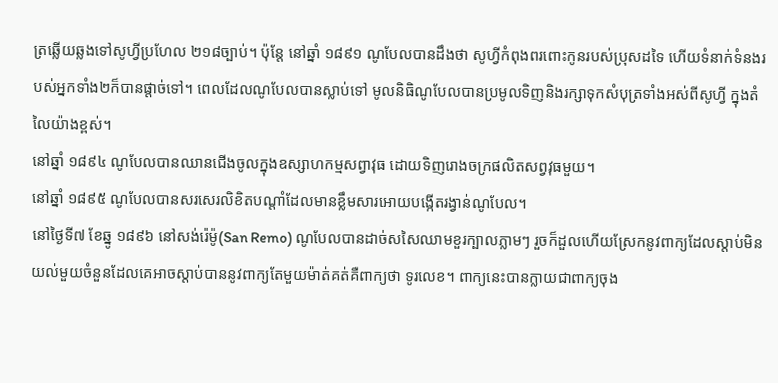ត្រឆ្លើយឆ្លងទៅសូហ្វីប្រហែល ២១៨ច្បាប់។ ប៉ុន្តែ នៅឆ្នាំ ១៨៩១ ណូបែលបានដឹងថា សូហ្វីកំពុងពរពោះកូនរបស់ប្រុសដទៃ ហើយទំនាក់ទំនងរបស់អ្នកទាំង២ក៏បានផ្តាច់ទៅ។ ពេលដែលណូបែលបានស្លាប់ទៅ មូលនិធិណូបែលបានប្រមូលទិញនិងរក្សាទុកសំបុត្រទាំងអស់ពីសូហ្វី ក្នុងតំលៃយ៉ាងខ្ពស់។
នៅឆ្នាំ ១៨៩៤ ណូបែលបានឈានជើងចូលក្នុងឧស្សាហកម្មសព្វាវុធ ដោយទិញរោងចក្រផលិតសព្វវុធមួយ។
នៅឆ្នាំ ១៨៩៥ ណូបែលបានសរសេរលិខិតបណ្តាំដែលមានខ្លឹមសារអោយបង្កើតរង្វាន់ណូបែល។
នៅថ្ងៃទី៧ ខែឆ្នូ ១៨៩៦ នៅសង់រ៉េម៉ូ(San Remo) ណូបែលបានដាច់សសៃឈាមខួរក្បាលភ្លាមៗ រួចក៏ដួលហើយស្រែកនូវពាក្យដែលស្តាប់មិនយល់មួយចំនួនដែលគេអាចស្តាប់បាននូវពាក្យតែមួយម៉ាត់គត់គឺពាក្យថា ទូរលេខ។ ពាក្យនេះបានក្លាយជាពាក្យចុង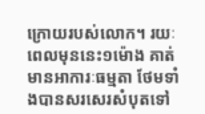ក្រោយរបស់លោក។ រយៈពេលមុននេះ១ម៉ោង គាត់មានអាការៈធម្មតា ថែមទាំងបានសរសេរសំបុតទៅ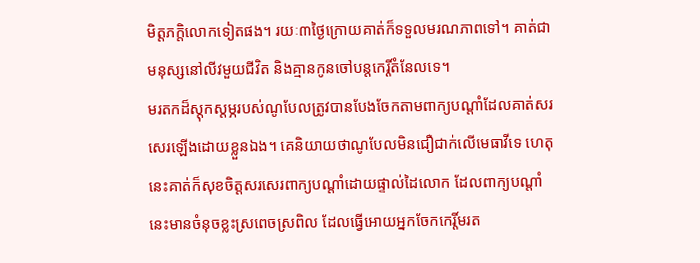មិត្តភក្តិលោកទៀតផង។ រយៈ៣ថ្ងៃក្រោយគាត់ក៏ទទួលមរណភាពទៅ។ គាត់ជាមនុស្សនៅលីវមួយជីវិត និងគ្មានកូនចៅបន្តកេរ្តិ៍តំនែលទេ។
មរតកដ៏ស្តុកស្តម្ភរបស់ណូបែលត្រូវបានបែងចែកតាមពាក្យបណ្តាំដែលគាត់សរសេរឡើងដោយខ្លួនឯង។ គេនិយាយថាណូបែលមិនជឿជាក់លើមេធាវីទេ ហេតុនេះគាត់ក៏សុខចិត្តសរសេរពាក្យបណ្តាំដោយផ្ទាល់ដៃលោក ដែលពាក្យបណ្តាំនេះមានចំនុចខ្លះស្រពេចស្រពិល ដែលធ្វើអោយអ្នកចែកកេរ្តិ៍មរត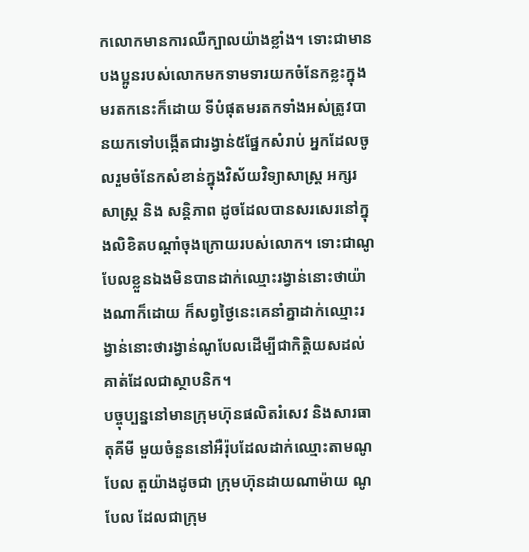កលោកមានការឈឺក្បាលយ៉ាងខ្លាំង។ ទោះជាមានបងប្អូនរបស់លោកមកទាមទារយកចំនែកខ្លះក្នុងមរតកនេះក៏ដោយ ទីបំផុតមរតកទាំងអស់ត្រូវបានយកទៅបង្កើតជារង្វាន់៥ផ្នែកសំរាប់ អ្នកដែលចូលរួមចំនែកសំខាន់ក្នុងវិស័យវិទ្យាសាស្ត្រ អក្សរសាស្ត្រ និង សន្តិភាព ដូចដែលបានសរសេរនៅក្នុងលិខិតបណ្តាំចុងក្រោយរបស់លោក។ ទោះជាណូបែលខ្លួនឯងមិនបានដាក់ឈ្មោះរង្វាន់នោះថាយ៉ាងណាក៏ដោយ ក៏សព្វថ្ងៃនេះគេនាំគ្នាដាក់ឈ្មោះរង្វាន់នោះថារង្វាន់ណូបែលដើម្បីជាកិត្តិយសដល់គាត់ដែលជាស្ថាបនិក។
បច្ចុប្បន្ននៅមានក្រុមហ៊ុនផលិតរំសេវ និងសារធាតុគីមី មួយចំនួននៅអឺរ៉ុបដែលដាក់ឈ្មោះតាមណូបែល តួយ៉ាងដូចជា ក្រុមហ៊ុនដាយណាម៉ាយ ណូបែល ដែលជាក្រុម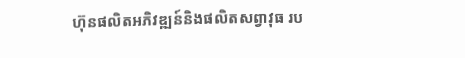ហ៊ុនផលិតអភិវឌ្ឍន៍និងផលិតសព្វាវុធ រប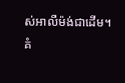ស់អាលឺម៉ង់ជាដើម។
គំ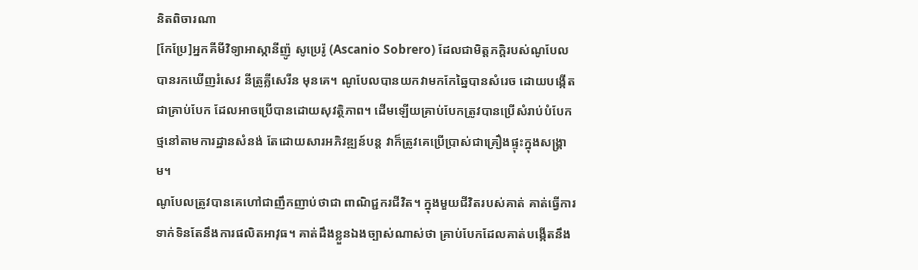និតពិចារណា
[កែប្រែ]អ្នកគីមីវិទ្យាអាស្កានីញ៉ូ សូប្រេរ៉ូ (Ascanio Sobrero) ដែលជាមិត្តភក្តិរបស់ណូបែលបានរកឃើញរំសេវ នីត្រូគ្លីសេរីន មុនគេ។ ណូបែលបានយកវាមកកែឆ្នៃបានសំរេច ដោយបង្កើតជាគ្រាប់បែក ដែលអាចប្រើបានដោយសុវត្ថិភាព។ ដើមឡើយគ្រាប់បែកត្រូវបានប្រើសំរាប់បំបែកថ្មនៅតាមការដ្ឋានសំនង់ តែដោយសារអភិវឌ្ឍន៍បន្ត វាក៏ត្រូវគេប្រើប្រាស់ជាគ្រឿងផ្ទុះក្នុងសង្គ្រាម។
ណូបែលត្រូវបានគេហៅជាញឹកញាប់ថាជា ពាណិជ្ជករជីវិត។ ក្នុងមួយជីវិតរបស់គាត់ គាត់ធ្វើការទាក់ទិនតែនឹងការផលិតអាវុធ។ គាត់ដឹងខ្លួនឯងច្បាស់ណាស់ថា គ្រាប់បែកដែលគាត់បង្កើតនឹង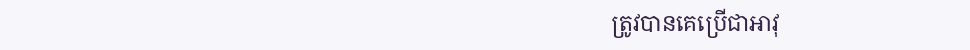ត្រូវបានគេប្រើជាអាវុ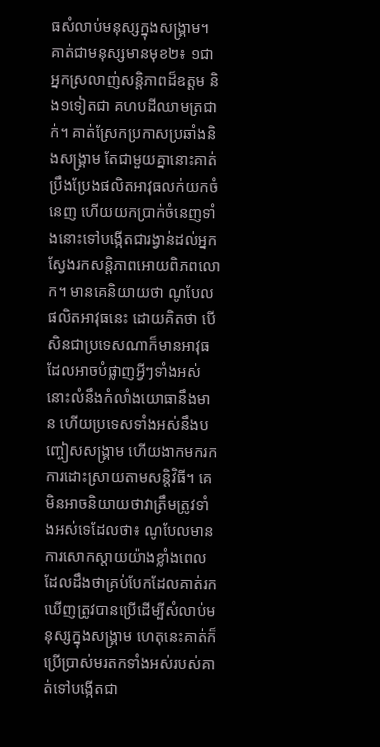ធសំលាប់មនុស្សក្នុងសង្គ្រាម។ គាត់ជាមនុស្សមានមុខ២៖ ១ជា អ្នកស្រលាញ់សន្តិភាពដ៏ឧត្តម និង១ទៀតជា គហបដីឈាមត្រជាក់។ គាត់ស្រែកប្រកាសប្រឆាំងនិងសង្គ្រាម តែជាមួយគ្នានោះគាត់ប្រឹងប្រែងផលិតអាវុធលក់យកចំនេញ ហើយយកប្រាក់ចំនេញទាំងនោះទៅបង្កើតជារង្វាន់ដល់អ្នកស្វែងរកសន្តិភាពអោយពិភពលោក។ មានគេនិយាយថា ណូបែលផលិតអាវុធនេះ ដោយគិតថា បើសិនជាប្រទេសណាក៏មានអាវុធដែលអាចបំផ្លាញអ្វីៗទាំងអស់ នោះលំនឹងកំលាំងយោធានឹងមាន ហើយប្រទេសទាំងអស់នឹងបញ្ចៀសសង្គ្រាម ហើយងាកមករកការដោះស្រាយតាមសន្តិវិធី។ គេមិនអាចនិយាយថាវាត្រឹមត្រូវទាំងអស់ទេដែលថា៖ ណូបែលមានការសោកស្តាយយ៉ាងខ្លាំងពេលដែលដឹងថាគ្រប់បែកដែលគាត់រកឃើញត្រូវបានប្រើដើម្បីសំលាប់មនុស្សក្នុងសង្គ្រាម ហេតុនេះគាត់ក៏ប្រើប្រាស់មរតកទាំងអស់របស់គាត់ទៅបង្កើតជា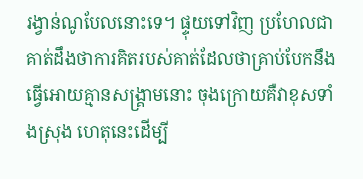រង្វាន់ណូបែលនោះទេ។ ផ្ទុយទៅវិញ ប្រហែលជាគាត់ដឹងថាការគិតរបស់គាត់ដែលថាគ្រាប់បែកនឹងធ្វើអោយគ្មានសង្គ្រាមនោះ ចុងក្រោយគឺវាខុសទាំងស្រុង ហេតុនេះដើម្បី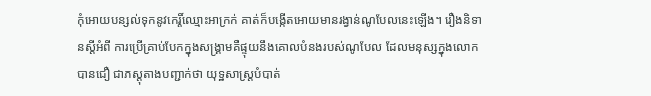កុំអោយបន្សល់ទុកនូវកេរ្តិ៍ឈ្មោះអាក្រក់ គាត់ក៏បង្កើតអោយមានរង្វាន់ណូបែលនេះឡើង។ រឿងនិទានស្ដីអំពី ការប្រើគ្រាប់បែកក្នុងសង្គ្រាមគឺផ្ទុយនឹងគោលបំនងរបស់ណូបែល ដែលមនុស្សក្នុងលោកបានជឿ ជាភស្តុតាងបញ្ជាក់ថា យុទ្ឋសាស្ត្របំបាត់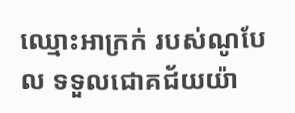ឈ្មោះអាក្រក់ របស់ណូបែល ទទួលជោគជ័យយ៉ា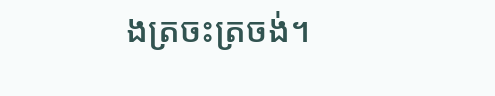ងត្រចះត្រចង់។